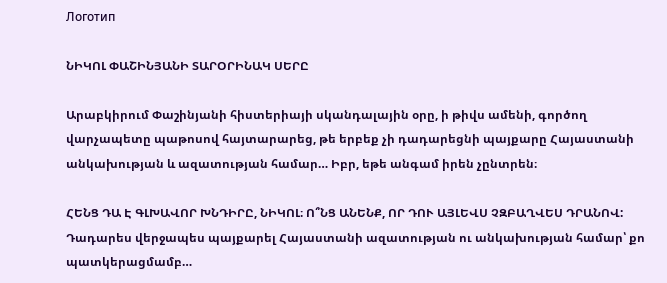Логотип

ՆԻԿՈԼ ՓԱՇԻՆՅԱՆԻ ՏԱՐՕՐԻՆԱԿ ՍԵՐԸ

Արաբկիրում Փաշինյանի հիստերիայի սկանդալային օրը, ի թիվս ամենի, գործող վարչապետը պաթոսով հայտարարեց, թե երբեք չի դադարեցնի պայքարը Հայաստանի անկախության և ազատության համար… Իբր, եթե անգամ իրեն չընտրեն։

ՀԵՆՑ ԴԱ Է ԳԼԽԱՎՈՐ ԽՆԴԻՐԸ, ՆԻԿՈԼ։ Ո՞ՆՑ ԱՆԵՆՔ, ՈՐ ԴՈՒ ԱՅԼԵՎՍ ՉԶԲԱՂՎԵՍ ԴՐԱՆՈՎ: Դադարես վերջապես պայքարել Հայաստանի ազատության ու անկախության համար՝ քո պատկերացմամբ…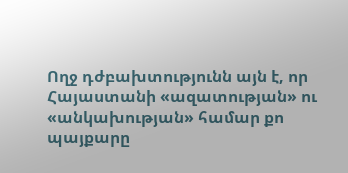Ողջ դժբախտությունն այն է, որ Հայաստանի «ազատության» ու «անկախության» համար քո պայքարը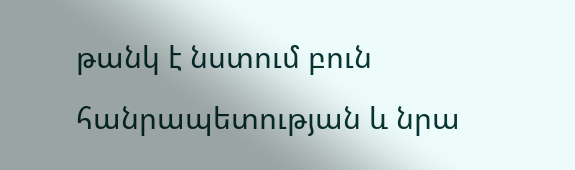թանկ է նստում բուն հանրապետության և նրա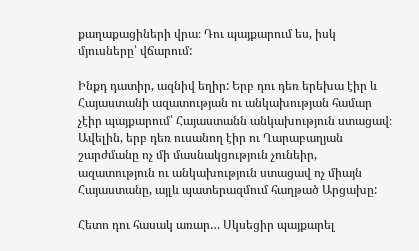քաղաքացիների վրա։ Դու պայքարում ես, իսկ մյուսները՝ վճարում:

Ինքդ դատիր, ազնիվ եղիր: Երբ դու դեռ երեխա էիր և Հայաստանի ազատության ու անկախության համար չէիր պայքարում՝ Հայաստանն անկախություն ստացավ։ Ավելին, երբ դեռ ուսանող էիր ու Ղարաբաղյան շարժմանը ոչ մի մասնակցություն չունեիր, ազատություն ու անկախություն ստացավ ոչ միայն Հայաստանը, այլև պատերազմում հաղթած Արցախը:

Հետո դու հասակ առար… Սկսեցիր պայքարել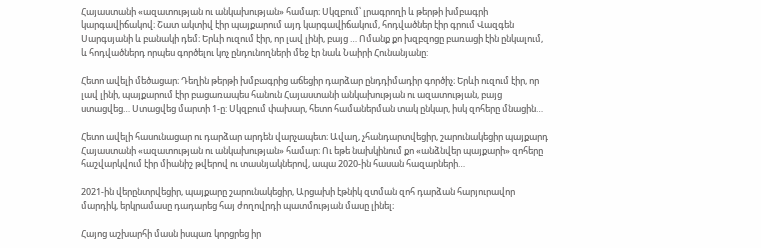Հայաստանի «ազատության ու անկախության» համար։ Սկզբում՝ լրագրողի և թերթի խմբագրի կարգավիճակով։ Շատ ակտիվ էիր պայքարում այդ կարգավիճակում, հոդվածներ էիր գրում Վազգեն Սարգսյանի և բանակի դեմ։ Երևի ուզում էիր, որ լավ լինի, բայց … Ոմանք քո խզբզոցը բառացի էին ընկալում, և հոդվածներդ որպես գործելու կոչ ընդունողների մեջ էր նաև Նաիրի Հունանյանը:

Հետո ավելի մեծացար։ Դեղին թերթի խմբագրից աճեցիր դարձար ընդդիմադիր գործիչ։ Երևի ուզում էիր, որ լավ լինի, պայքարում էիր բացառապես հանուն Հայաստանի անկախության ու ազատության, բայց ստացվեց… Ստացվեց մարտի 1-ը: Սկզբում փախար, հետո համաներման տակ ընկար, իսկ զոհերը մնացին…

Հետո ավելի հասունացար ու դարձար արդեն վարչապետ։ Ավաղ, չհանդարտվեցիր, շարունակեցիր պայքարդ Հայաստանի «ազատության ու անկախության» համար։ Ու եթե նախկինում քո «անձնվեր պայքարի» զոհերը հաշվարկվում էիր միանիշ թվերով ու տասնյակներով, ապա 2020-ին հասան հազարների…

2021-ին վերընտրվեցիր, պայքարը շարունակեցիր, Արցախի էթնիկ զտման զոհ դարձան հարյուրավոր մարդիկ, երկրամասը դադարեց հայ ժողովրդի պատմության մասը լինել։

Հայոց աշխարհի մասն իսպառ կորցրեց իր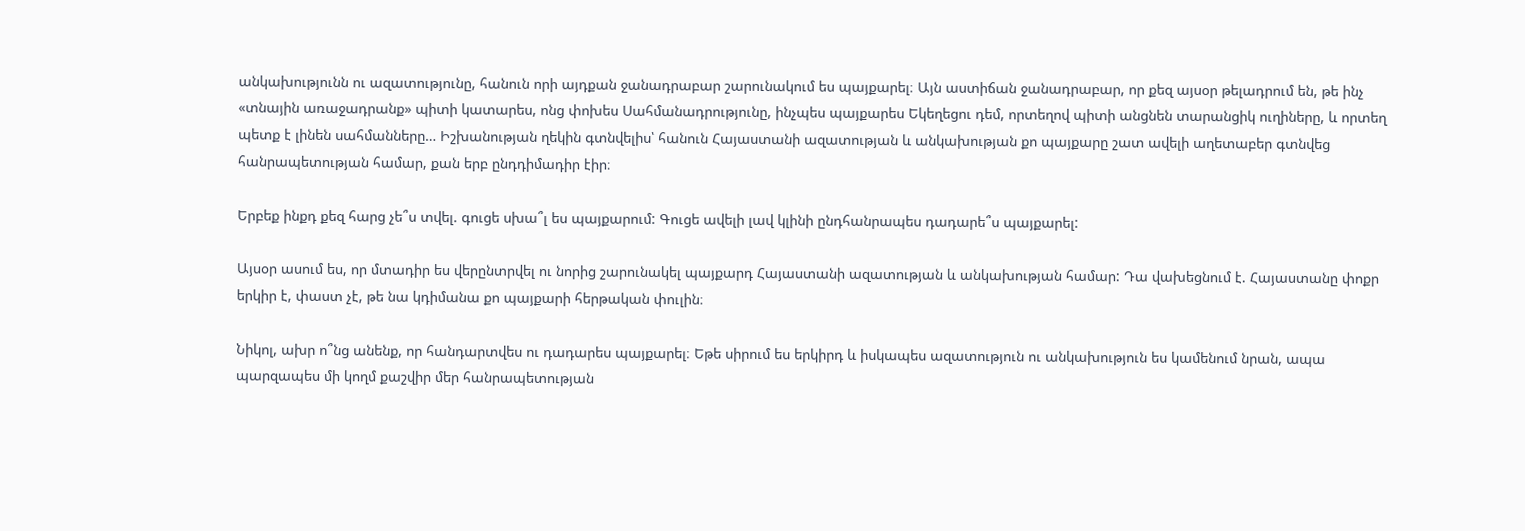անկախությունն ու ազատությունը, հանուն որի այդքան ջանադրաբար շարունակում ես պայքարել։ Այն աստիճան ջանադրաբար, որ քեզ այսօր թելադրում են, թե ինչ «տնային առաջադրանք» պիտի կատարես, ոնց փոխես Սահմանադրությունը, ինչպես պայքարես Եկեղեցու դեմ, որտեղով պիտի անցնեն տարանցիկ ուղիները, և որտեղ պետք է լինեն սահմանները… Իշխանության ղեկին գտնվելիս՝ հանուն Հայաստանի ազատության և անկախության քո պայքարը շատ ավելի աղետաբեր գտնվեց հանրապետության համար, քան երբ ընդդիմադիր էիր։

Երբեք ինքդ քեզ հարց չե՞ս տվել. գուցե սխա՞լ ես պայքարում: Գուցե ավելի լավ կլինի ընդհանրապես դադարե՞ս պայքարել:

Այսօր ասում ես, որ մտադիր ես վերընտրվել ու նորից շարունակել պայքարդ Հայաստանի ազատության և անկախության համար: Դա վախեցնում է. Հայաստանը փոքր երկիր է, փաստ չէ, թե նա կդիմանա քո պայքարի հերթական փուլին։

Նիկոլ, ախր ո՞նց անենք, որ հանդարտվես ու դադարես պայքարել։ Եթե սիրում ես երկիրդ և իսկապես ազատություն ու անկախություն ես կամենում նրան, ապա պարզապես մի կողմ քաշվիր մեր հանրապետության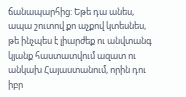ճանապարհից: Եթե դա անես, ապա շուտով քո աչքով կտեսնես, թե ինչպես է լիարժեք ու անվտանգ կյանք հաստատվում ազատ ու անկախ Հայաստանում, որին դու իբր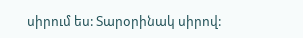սիրում ես: Տարօրինակ սիրով: